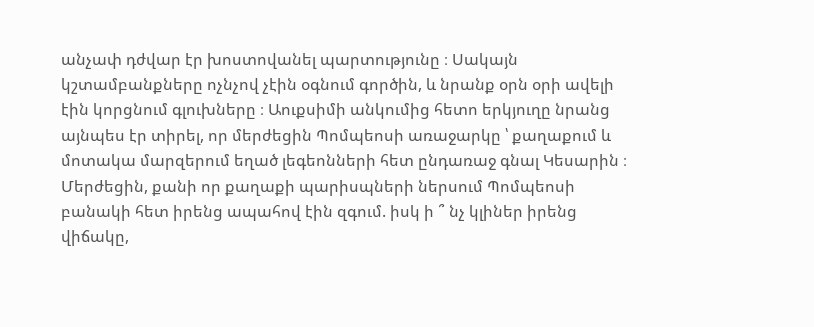անչափ դժվար էր խոստովանել պարտությունը ։ Սակայն կշտամբանքները ոչնչով չէին օգնում գործին, և նրանք օրն օրի ավելի էին կորցնում գլուխները ։ Աուքսիմի անկումից հետո երկյուղը նրանց այնպես էր տիրել, որ մերժեցին Պոմպեոսի առաջարկը ՝ քաղաքում և մոտակա մարզերում եղած լեգեոնների հետ ընդառաջ գնալ Կեսարին ։ Մերժեցին, քանի որ քաղաքի պարիսպների ներսում Պոմպեոսի բանակի հետ իրենց ապահով էին զգում. իսկ ի ՞ նչ կլիներ իրենց վիճակը,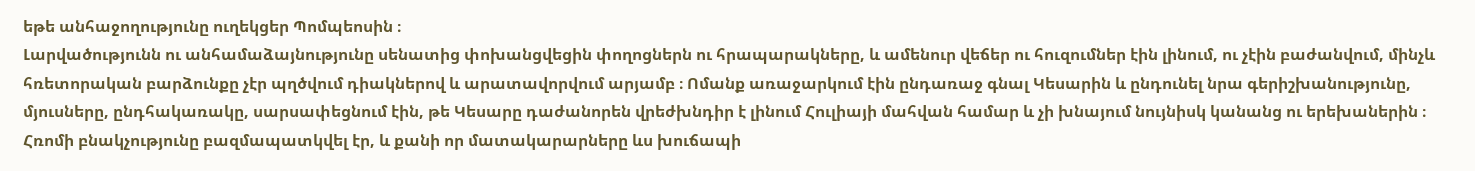եթե անհաջողությունը ուղեկցեր Պոմպեոսին ։
Լարվածությունն ու անհամաձայնությունը սենատից փոխանցվեցին փողոցներն ու հրապարակները, և ամենուր վեճեր ու հուզումներ էին լինում, ու չէին բաժանվում, մինչև հռետորական բարձունքը չէր պղծվում դիակներով և արատավորվում արյամբ ։ Ոմանք առաջարկում էին ընդառաջ գնալ Կեսարին և ընդունել նրա գերիշխանությունը, մյուսները, ընդհակառակը, սարսափեցնում էին, թե Կեսարը դաժանորեն վրեժխնդիր է լինում Հուլիայի մահվան համար և չի խնայում նույնիսկ կանանց ու երեխաներին ։
Հռոմի բնակչությունը բազմապատկվել էր, և քանի որ մատակարարները ևս խուճապի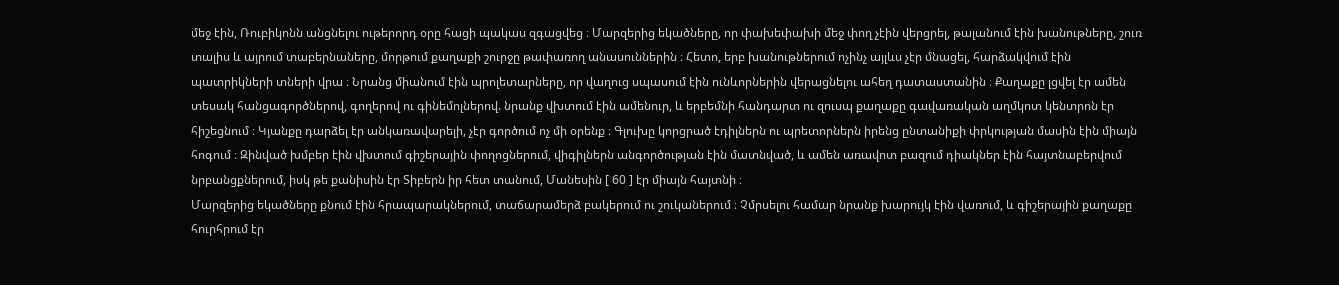մեջ էին, Ռուբիկոնն անցնելու ութերորդ օրը հացի պակաս զգացվեց ։ Մարզերից եկածները, որ փախեփախի մեջ փող չէին վերցրել, թալանում էին խանութները, շուռ տալիս և այրում տաբերնաները, մորթում քաղաքի շուրջը թափառող անասուններին ։ Հետո, երբ խանութներում ոչինչ այլևս չէր մնացել, հարձակվում էին պատրիկների տների վրա ։ Նրանց միանում էին պրոլետարները, որ վաղուց սպասում էին ունևորներին վերացնելու ահեղ դատաստանին ։ Քաղաքը լցվել էր ամեն տեսակ հանցագործներով, գողերով ու գինեմոլներով. նրանք վխտում էին ամենուր, և երբեմնի հանդարտ ու զուսպ քաղաքը գավառական աղմկոտ կենտրոն էր հիշեցնում ։ Կյանքը դարձել էր անկառավարելի, չէր գործում ոչ մի օրենք ։ Գլուխը կորցրած էդիլներն ու պրետորներն իրենց ընտանիքի փրկության մասին էին միայն հոգում ։ Զինված խմբեր էին վխտում գիշերային փողոցներում, վիգիլներն անգործության էին մատնված, և ամեն առավոտ բազում դիակներ էին հայտնաբերվում նրբանցքներում, իսկ թե քանիսին էր Տիբերն իր հետ տանում, Մանեսին [ 60 ] էր միայն հայտնի ։
Մարզերից եկածները քնում էին հրապարակներում, տաճարամերձ բակերում ու շուկաներում ։ Չմրսելու համար նրանք խարույկ էին վառում, և գիշերային քաղաքը հուրհրում էր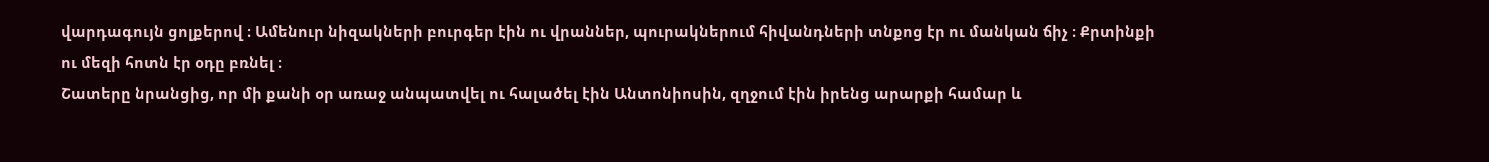վարդագույն ցոլքերով ։ Ամենուր նիզակների բուրգեր էին ու վրաններ, պուրակներում հիվանդների տնքոց էր ու մանկան ճիչ ։ Քրտինքի ու մեզի հոտն էր օդը բռնել ։
Շատերը նրանցից, որ մի քանի օր առաջ անպատվել ու հալածել էին Անտոնիոսին, զղջում էին իրենց արարքի համար և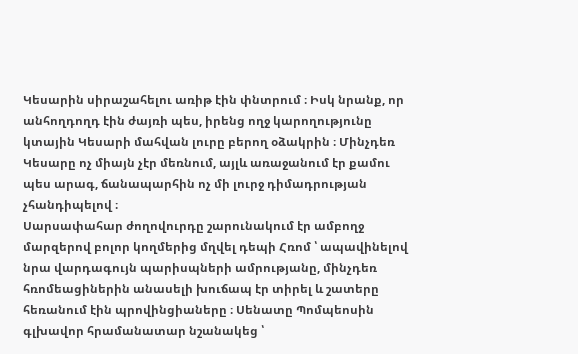Կեսարին սիրաշահելու առիթ էին փնտրում ։ Իսկ նրանք, որ անհողդողդ էին ժայռի պես, իրենց ողջ կարողությունը կտային Կեսարի մահվան լուրը բերող օձակրին ։ Մինչդեռ Կեսարը ոչ միայն չէր մեռնում, այլև առաջանում էր քամու պես արագ, ճանապարհին ոչ մի լուրջ դիմադրության չհանդիպելով ։
Սարսափահար ժողովուրդը շարունակում էր ամբողջ մարզերով բոլոր կողմերից մղվել դեպի Հռոմ ՝ ապավինելով նրա վարդագույն պարիսպների ամրությանը, մինչդեռ հռոմեացիներին անասելի խուճապ էր տիրել և շատերը հեռանում էին պրովինցիաները ։ Սենատը Պոմպեոսին գլխավոր հրամանատար նշանակեց ՝